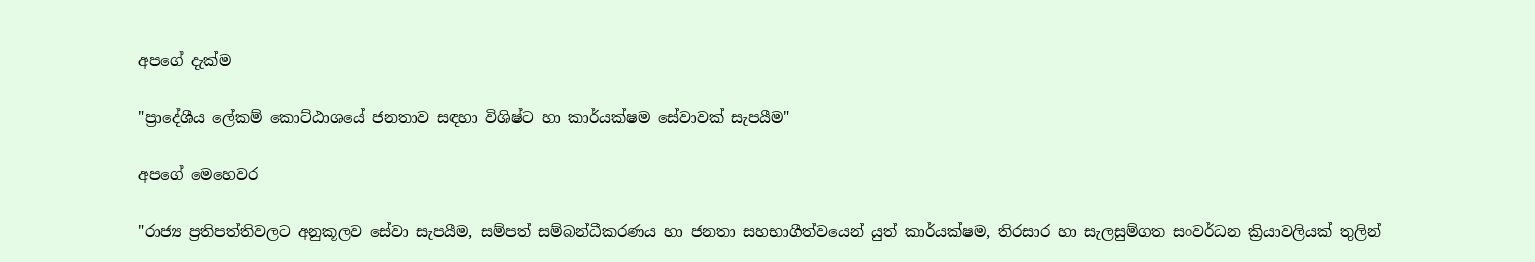අපගේ දැක්ම

"ප්‍රාදේශීය ලේකම් කොට්ඨාශයේ ජනතාව සඳහා විශිෂ්ට හා කාර්යක්ෂම සේවාවක් සැපයීම"

අපගේ මෙහෙවර

"රාජ්‍ය ප්‍රතිපත්තිවලට අනුකූලව සේවා සැපයීම, සම්පත් සම්බන්ධීකරණය හා ජනතා සහභාගීත්වයෙන් යුත් කාර්යක්ෂම, තිරසාර හා සැලසුම්ගත සංවර්ධන ක්‍රියාවලියක් තුලින්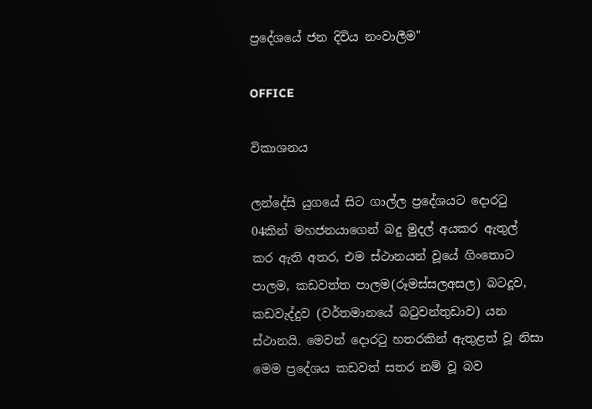ප්‍රදේශයේ ජන දිවිය නංවාලීම"

OFFICE

විකාශනය

ලන්දේසි යුගයේ සිට ගාල්ල ප්‍රදේශයට දොරටු 04කින් මහජනයාගෙන් බදු මුදල් අයකර ඇතුල් කර ඇති අතර, එම ස්ථානයන් වූයේ ගිංතොට පාලම, කඩවත්ත පාලම(රූමස්සලඅසල) බටදූව, කඩවැද්දුව (වර්තමානයේ බටුවන්තුඩාව) යන ස්ථානයි. මෙවන් දොරටු හතරකින් ඇතුළත් වූ නිසා මෙම ප්‍රදේශය කඩවත් සතර නම් වූ බව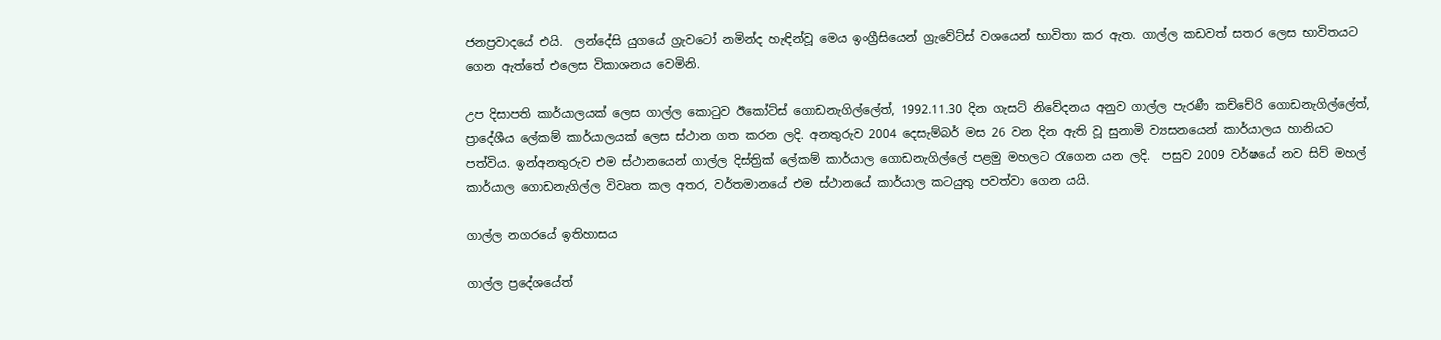ජනප්‍රවාදයේ එයි.  ලන්දේසි යුගයේ ‍ග්‍රැව‍ටෝ නමින්ද හැඳින්වූ මෙය ඉංග්‍රීසියෙන් ග්‍රැවේට්ස් වශයෙන් භාවිතා කර ඇත. ගාල්ල කඩවත් සතර ලෙස භාවිතයට ගෙන ඇත්තේ එලෙස විකාශනය වෙමිනි.

උප දිසාපති කාර්යාලයක් ලෙස ගාල්ල කොටුව ඊකෝට්ස් ගොඩනැගිල්ලේත්, 1992.11.30 දින ගැසට් නිවේදනය අනුව ගාල්ල පැරණී කච්චේරි ගොඩනැගිල්ලේත්, ප්‍රාදේශීය ලේකම් කාර්යාලයක් ලෙස ස්ථාන ගත කරන ලදි. අනතුරුව 2004 දෙසැම්බර් මස 26 වන දින ඇති වූ සුනාමි ව්‍යසනයෙන් කාර්යාලය හානියට පත්විය. ඉන්අනතුරුව එම ස්ථානයෙන් ගාල්ල දිස්ත්‍රික් ලේකම් කාර්යාල ගොඩනැගිල්ලේ පළමු මහලට රැගෙන‍ යන ලදි.  පසුව 2009 වර්ෂයේ නව සිව් මහල් කාර්යාල ගොඩනැගිල්ල විවෘත කල අතර, වර්තමානයේ එම ස්ථානයේ කාර්යාල කටයුතු පවත්වා ගෙන යයි.

ගාල්ල නගරයේ ඉතිහාසය

ගාල්ල ප්‍රදේශයේත්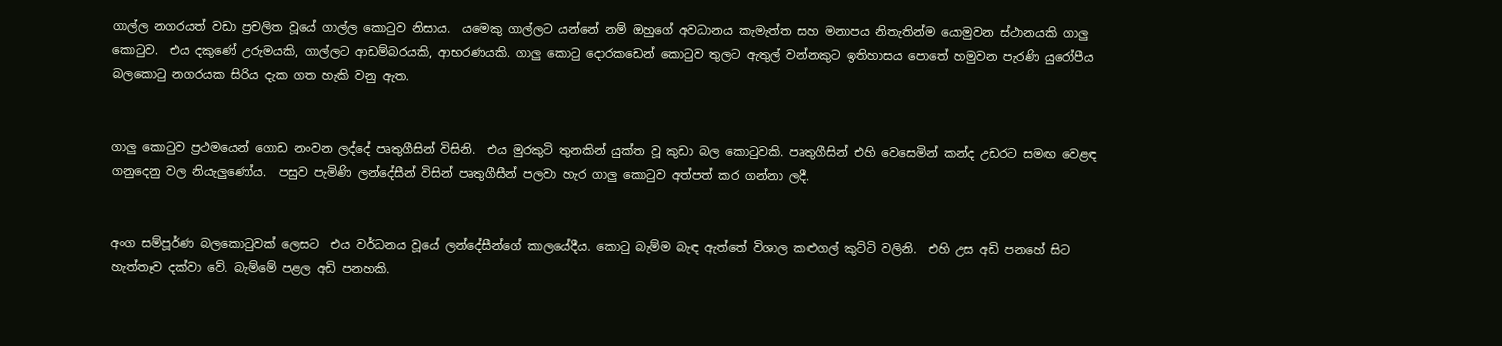ගාල්ල නගරයත් වඩා ප්‍රචලිත වූයේ ගාල්ල කොටුව නිසාය.  යමෙකු ගාල්ලට යන්නේ නම් ඔහුගේ අවධානය කැමැත්ත සහ මනාපය නිතැතින්ම යොමුවන ස්ථානයකි ගාලු කොටුව.  එය දකුණේ උරුමයකි, ගාල්ලට ආඩම්බරයකි, ආභරණයකි. ගාලු කොටු දොරකඩෙන් කොටුව තුලට ඇතුල් වන්නකුට ඉතිහාසය පොතේ හමුවන පැරණි යුරෝපීය බලකොටු නගරයක සිරිය දැක ගත හැකි වනු ඇත.


ගාලු කොටුව ප්‍රථමයෙන් ගොඩ නංවන ලද්දේ පෘතුගීසින් විසිනි.  එය මුරකුටි තුනකින් යුක්ත වූ කුඩා බල කොටුවකි. පෘතුගීසින් එහි වෙසෙමින් කන්ද උඩරට සමඟ වෙළඳ ගනුදෙනු වල නියැලුණෝය.  පසුව පැමිණි ලන්දේසීන් විසින් පෘතුගීසීන් පලවා හැර ගාලු කොටුව අත්පත් කර ගන්නා ලදී.


අංග සම්පූර්ණ බලකොටුවක් ලෙසට  එය වර්ධනය වූයේ ලන්දේසීන්ගේ කාලයේදීය. කොටු බැම්ම බැඳ ඇත්තේ විශාල කළුගල් කුට්ටි වලිනි.  එහි උස අඩි පනහේ සිට හැත්තෑව දක්වා වේ. බැම්මේ පළල අඩි පනහකි.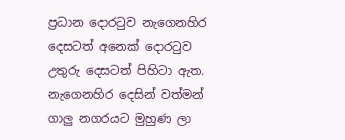ප්‍රධාන දොරටුව නැගෙනහිර දෙසටත් අනෙක් දොරටුව උතුරු දෙසටත් පිහිටා ඇත.  නැගෙනහිර දෙසින් වත්මන් ගාලු නගරයට මුහුණ ලා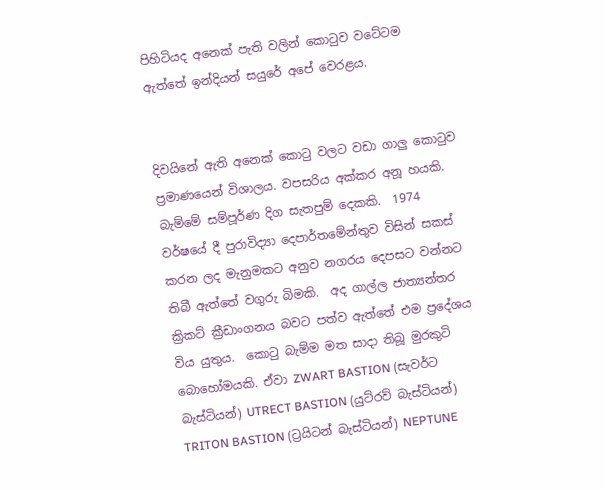පිහිටියද අනෙක් පැති වලින් කොටුව වටේටම ඇත්තේ ඉන්දියන් සයුරේ අපේ වෙරළය.


දිවයිනේ ඇති අනෙක් කොටු වලට වඩා ගාලු කොටුව ප්‍රමාණයෙන් විශාලය. වපසරිය අක්කර අනූ හයකි. බැම්මේ සම්පූර්ණ දිග සැතපුම් දෙකකි.  1974 වර්ෂයේ දී පුරාවිද්‍යා දෙපාර්තමේන්තුව විසින් සකස් කරන ලද මැනුමකට අනුව නගරය දෙපසට වන්නට තිබී ඇත්තේ වගුරු බිමකි.  අද ගාල්ල ජාත්‍යන්තර ක්‍රිකට් ක්‍රීඩාංගනය බවට පත්ව ඇත්තේ එම ප්‍රදේශය විය යුතුය.  කොටු බැම්ම මත සාදා තිබූ මුරකුටි බොහෝමයකි. ඒවා ZWART BASTION (සැවර්ට බැස්ටියන්) UTRECT BASTION (යුට්රව් බැස්ටියන්) TRITON BASTION (ට්‍රයිටන් බැස්ටියන්) NEPTUNE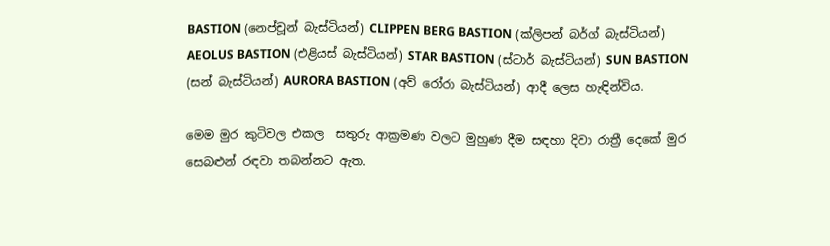BASTION (නෙප්චූන් බැස්ටියන්) CLIPPEN BERG BASTION (ක්ලිපන් බර්ග් බැස්ටියන්) AEOLUS BASTION (එළියස් බැස්ටියන්) STAR BASTION (ස්ටාර් බැස්ටියන්) SUN BASTION (සන් බැස්ටියන්) AURORA BASTION (අව් රෝරා බැස්ටියන්) ආදී ලෙස හැඳින්විය.

මෙම මුර කුටිවල එකල  සතුරු අ‍ාක්‍රමණ වලට මුහුණ දීම සඳහා දිවා රාත්‍රී දෙකේ මුර සෙබළුන් රඳවා තබන්නට ඇත.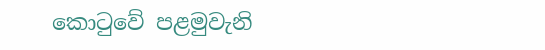කොටුවේ පළමුවැනි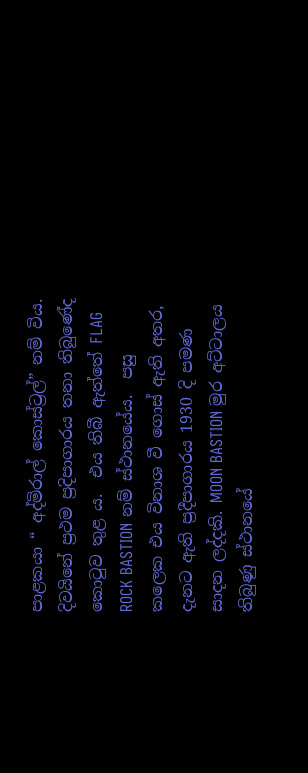පාළකයා “ අද්මිරාල් කොස්ට්‍රල්” නම් විය.  දිවයිනේ ප්‍රථම ප්‍රදිපාගාරය තනා තිබුණේද කොටුව තුළ ය.  එය තිබී ඇත්තේ FLAG ROCK BASTION නම් ස්ථානයේය.  පසු කලෙක එය විනාශ වී ගොස් ඇති අතර, දැනට ඇති ප්‍රදීපාගාරය 1930 දි පමණ සාදන ලද්දකි. MOON BASTION මුර අට්ටාලය තිබුණු ස්ථානයේ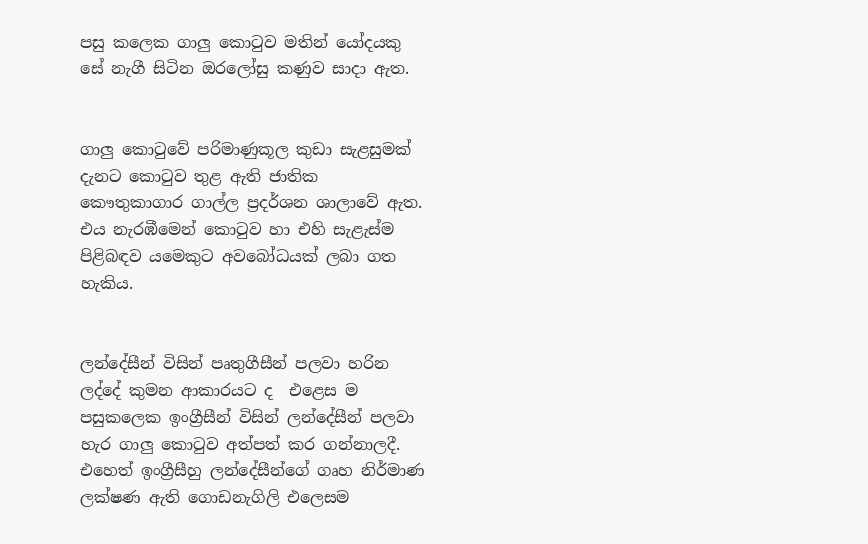පසු කලෙක ගාලු කොටුව මතින් යෝදයකු සේ නැගී සිටින ඔරලෝසු කණුව සාදා ඇත.


ගාලු කොටුවේ පරිමාණුකූල කුඩා සැළසුමක් දැනට කොටුව තුළ ඇති ජාතික කෞතුකාගාර ගාල්ල ප්‍රදර්ශන ශාලාවේ ඇත.  එය නැරඹීමෙන් කොටුව හා එහි සැළැස්ම පිළිබඳව යමෙකුට අවබෝධයක් ලබා ගත හැකිය.


ලන්දේසීන් විසින් පෘතුගීසීන් පලවා හරින ලද්දේ කුමන ආකාරයට ද  එළෙස ම පසුකලෙක ඉංග්‍රීසීන් විසින් ලන්දේසීන් පලවා හැර ගාලු කොටුව අත්පත් කර ගන්නාලදී. එහෙත් ඉංග්‍රීසීහු ලන්දේසීන්ගේ ගෘහ නිර්මාණ ලක්ෂණ ඇති ගොඩනැගිලි එලෙසම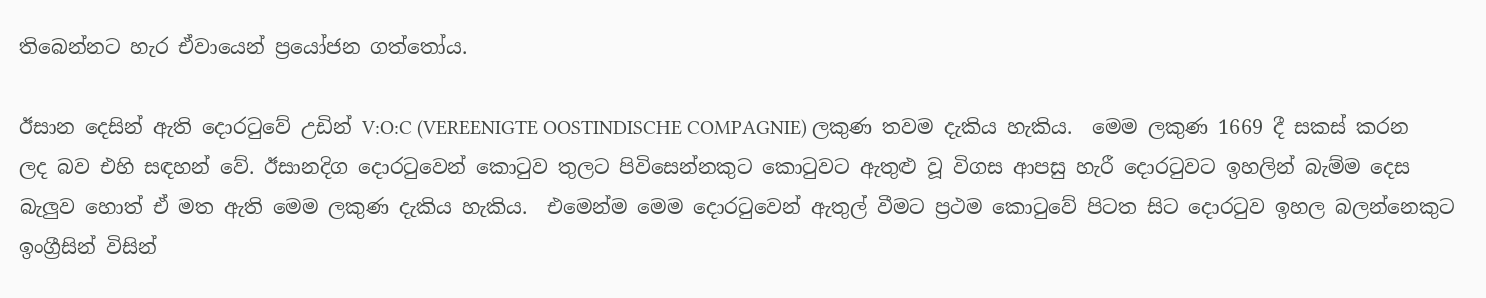තිබෙන්නට හැර ඒවායෙන් ප්‍රයෝජන ගත්තෝය.

ඊසාන දෙසින් ඇති දොරටුවේ උඩින් V:O:C (VEREENIGTE OOSTINDISCHE COMPAGNIE) ලකුණ තවම දැකිය හැකිය.  මෙම ලකුණ 1669 දී සකස් කරන ලද බව එහි සඳහන් වේ. ඊසානදිග දොරටුවෙන් කොටුව තුලට පිවිසෙන්නකුට කොටුවට ඇතුළු වූ විගස ආපසු හැරී දොරටුවට ඉහලින් බැම්ම දෙස බැලුව හොත් ඒ මත ඇති මෙම ලකුණ දැකිය හැකිය.  එමෙන්ම මෙම දොරටුවෙන් ඇතුල් වීමට ප්‍රථම කොටුවේ පිටත සිට දොරටුව ඉහල බලන්නෙකුට ඉංග්‍රීසින් විසින්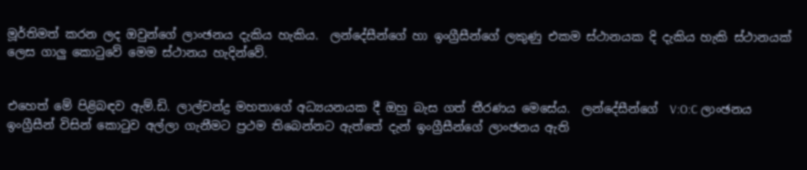මූර්තිමත් කරන ලද ඔවුන්ගේ ‍ලාංඡනය දැකිය හැකිය.  ලන්දේසීන්ගේ හා ඉංග්‍රීසීන්ගේ ලකුණු එකම ස්ථානයක දි දැකිය හැකි ස්ථානයක් ලෙස ගාලු කොටුවේ මෙම ස්ථානය හැදින්වේ.


එහෙත් මේ පිළිබඳව ඇම්.ඩි. ලාල්චන්ද්‍ර මහතාගේ අධ්‍යයනයක දී ඔහු බැස ගත් තීරණය මෙසේය.  ලන්දේසීන්ගේ  V:O:C ලාංඡනය ඉංග්‍රීසීන් විසින් කොටුව අල්ලා ගැනීමට ප්‍රථම තිබෙන්නට ඇත්තේ දැන් ඉංග්‍රීසීන්ගේ ලාංඡනය ඇති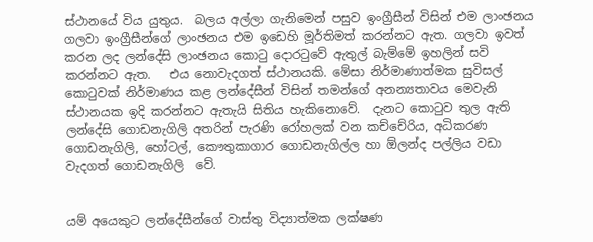ස්ථානයේ විය යුතුය.  බලය අල්ලා ගැනිමෙන් පසුව ඉංග්‍රීසීන් විසින් එම ලාංඡනය ගලවා ඉංග්‍රීසීන්ගේ ලාංඡනය එම ඉඩෙහි මූර්තිමත් කරන්නට ඇත. ගලවා ඉවත් කරන ලද ලන්දේසි ලාංඡනය කොටු දොරටුවේ ඇතුල් බැම්මේ ඉහලින් සවි කරන්නට ඇත.   එය නොවැදගත් ස්ථානයකි. මේසා නිර්මාණාත්මක සුවිසල් කොටුවක් නිර්මාණය කළ ලන්දේසීන් විසින් තමන්ගේ අනන්‍යතාවය මෙවැනි ස්ථානයක ඉදි කරන්නට ඇතැයි සිතිය හැකිනොවේ.  දැනට කොටුව තුල ඇති ලන්දේසි ගොඩනැගිලි අතරින් පැරණි රෝහලක් වන කච්චේරිය, අධිකරණ ගොඩනැගිලි, හෝටල්, කෞතුකාගාර ගොඩනැගිල්ල හා ඕලන්ද පල්ලිය වඩා වැදගත් ගොඩනැගිලි  වේ.


යම් අයෙකුට ලන්දේසීන්ගේ වාස්තු විද්‍යාත්මක ලක්ෂණ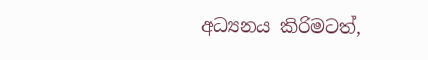අධ්‍යනය කිරිමටත්,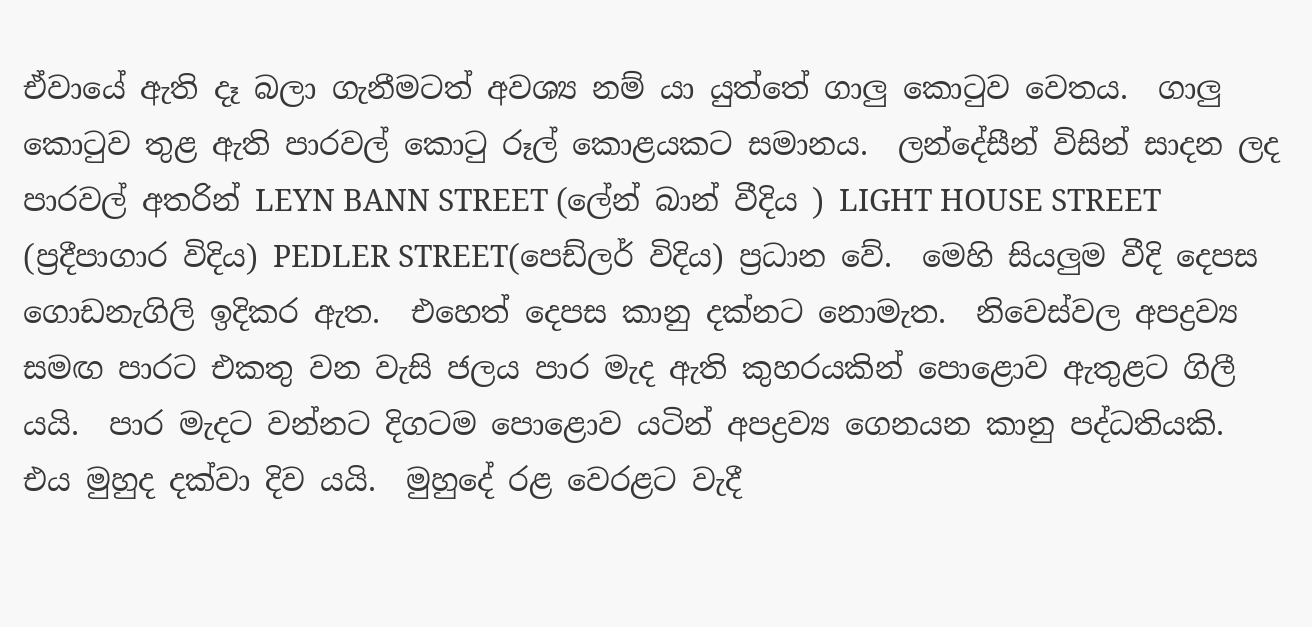ඒවායේ ඇති දෑ බලා ගැනීමටත් අවශ්‍ය නම් යා යුත්තේ ගාලු කොටුව වෙතය.  ගාලු කොටුව තුළ ඇති පාරවල් කොටු රූල් කොළයකට සමානය.  ලන්දේසීන් විසින් සාදන ලද පාරවල් අතරින් LEYN BANN STREET (ලේන් බාන් වීදිය ) LIGHT HOUSE STREET (ප්‍රදීපාගාර විදිය) PEDLER STREET(පෙඩ්ලර් විදිය) ප්‍රධාන වේ.  මෙ‍හි සියලුම වීදි දෙපස ගොඩනැගිලි ඉදිකර ඇත.  එහෙත් දෙපස කානු දක්නට නොමැත.  නිවෙස්වල අපද්‍රව්‍ය සමඟ පාරට එකතු වන වැසි ජලය පාර මැද ඇති කුහරයකින් පොළොව ඇතුළට ගිලී යයි.  පාර මැදට වන්නට දිගටම පොළොව යටින් අපද්‍රව්‍ය ගෙනයන කානු පද්ධතියකි.  එය මුහුද දක්වා දිව යයි.  මුහුදේ රළ වෙරළට වැදී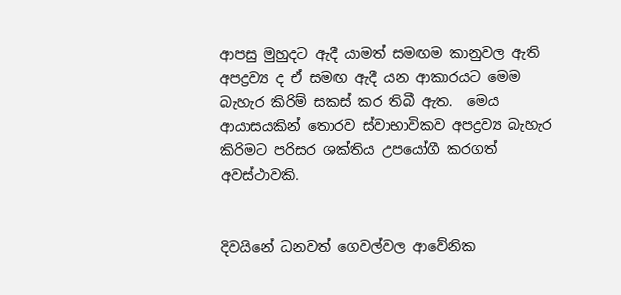ආපසු මුහුදට ඇදී යාමත් සමඟම කානුවල ඇති අපද්‍රව්‍ය ද ඒ සමඟ ඇදී යන ආකාරයට මෙම බැහැර කිරිම් සකස් කර තිබී ඇත.  මෙය ආයාසයකින් තොරව ස්වාභාවිකව අපද්‍රව්‍ය බැහැර කිරිමට පරිසර ශක්තිය උපයෝගී කරගත් අවස්ථාවකි.


දිවයිනේ ධනවත් ගෙවල්වල ආවේනික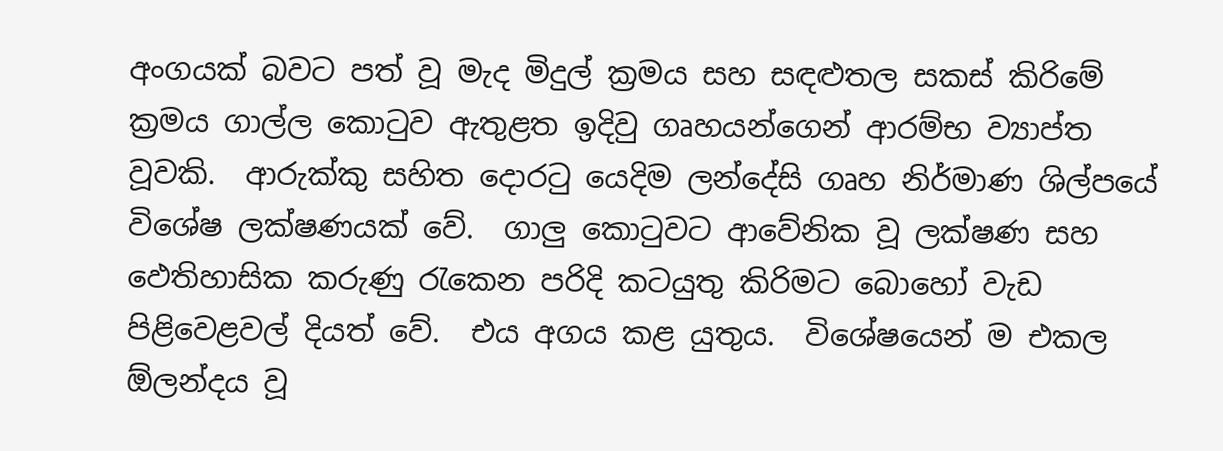අංගයක් බවට පත් වූ මැද මිදුල් ක්‍රමය සහ සඳළුතල සකස් කිරිමේ ක්‍රමය ගාල්ල කොටුව ඇතුළත ඉදිවු ගෘහයන්ගෙන් ආරම්භ ව්‍යාප්ත වූවකි.  ආරුක්කු සහිත දොරටු යෙදිම ලන්දේසි ගෘහ නිර්මාණ ශිල්පයේ විශේෂ ලක්ෂණයක් වේ.  ගාලු කොටුවට ආවේනික වූ ලක්ෂණ සහ ඵෙතිහාසික කරුණු රැකෙන පරිදි කටයුතු කිරිමට බොහෝ වැඩ පිළිවෙළවල් දියත් වේ.  එය අගය කළ යුතුය.  විශේෂයෙන් ම එකල ඕලන්දය වූ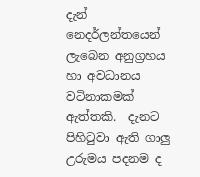දැන් නෙදර්ලන්තයෙන් ලැබෙන අනුග්‍රහය හා අවධානය වටිනාකමක් ඇත්තකි.  දැනට පිහිටුවා ඇති ගාලු උරුමය පදනම ද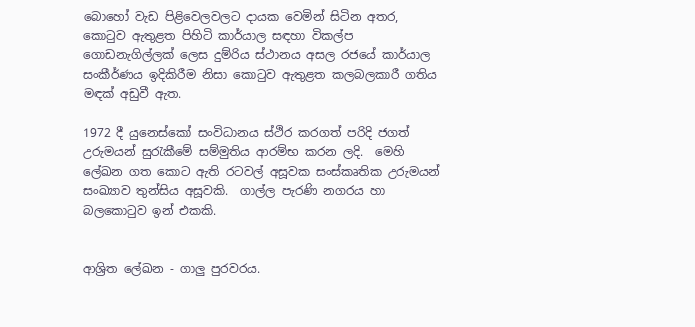බොහෝ වැඩ පිළිවෙලවලට දායක වෙමින් සිටින අතර, කොටුව ඇතුළත පිහිටි කාර්යාල සඳහා විකල්ප ගොඩනැගිල්ලක් ලෙස දුම්රිය ස්ථානය අසල රජයේ කාර්යාල සංකීර්ණය ඉදිකිරීම නිසා කොටුව ඇතුළත කලබලකාරී ගතිය මඳක් අඩුවී ඇත.

1972 දී යුනෙස්කෝ සංවිධානය ස්ථිර කරගත් පරිදි ජගත් උරුමයන් සුරැකීමේ සම්මුතිය ආරම්භ කරන ලදි.  මෙහි ලේඛන ගත කොට ඇති රටවල් අසූවක සංස්කෘතික උරුමයන් සංඛ්‍යාව තුන්සිය අසූවකි.  ගාල්ල පැරණි නගරය හා බලකොටුව ඉන් එකකි.


ආශ්‍රිත ලේඛන - ගාලු පුරවරය.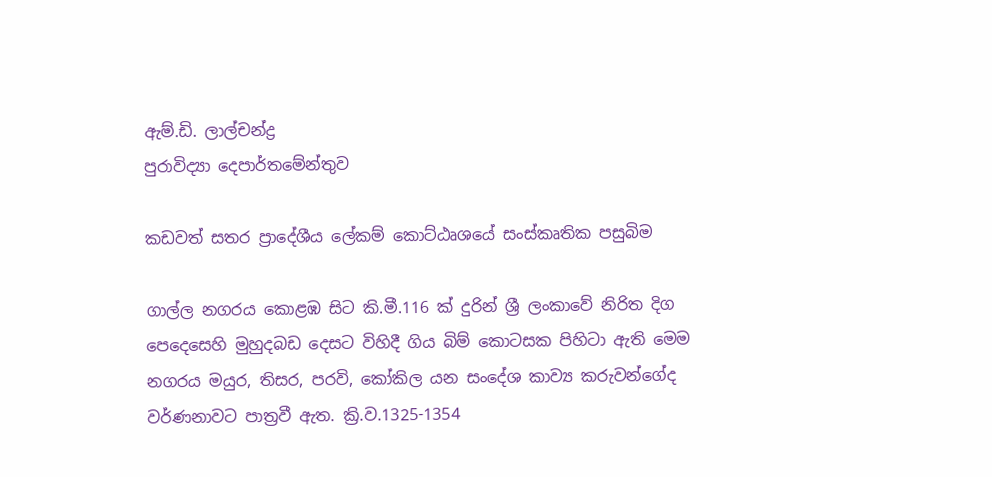ඇම්.ඩි. ලාල්චන්ද්‍ර
පුරාවිද්‍යා දෙපාර්තමේන්තුව

කඩවත් සතර ප්‍රාදේශීය ලේකම් කොට්ඨෘශයේ සංස්කෘතික පසුබිම

ගාල්ල නගරය කොළඹ සිට කි.මී.116 ක් දුරින් ශ්‍රී ලංකාවේ නිරිත දිග පෙදෙසෙහි මුහුදබඩ දෙසට විහිදී ගිය බිම් කොටසක පිහිටා ඇති මෙම නගරය මයුර, තිසර, පරවි, කෝකිල යන සංදේශ කාව්‍ය කරුවන්ගේද වර්ණනාවට පාත්‍රවී ඇත. ක්‍රි.ව.1325-1354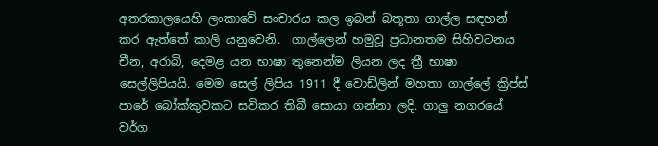අතරකාලයෙහි ලංකාවේ සංචාරය කල ඉබන් බතූතා ගාල්ල සඳහන් කර ඇත්තේ කාලි යනුවෙනි.  ගාල්ලෙන් හමුවූ ප්‍රධානතම සිහිවටනය චීන, අරාබි, දෙමළ යන භාෂා තුනෙන්ම ලියන ලද ත්‍රී භාෂා සෙල්ලිපියයි. මෙම සෙල් ලිපිය 1911 දී වොඩ්ලින් මහතා ගාල්ලේ ක්‍රිප්ස් පාරේ බෝක්කුවකට සවිකර තිබී සොයා ගන්නා ලදි. ගාලු නගරයේ වර්ග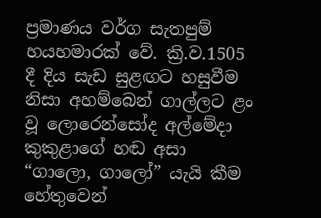ප්‍රමාණය වර්ග සැතපුම් හයහමාරක් වේ. ක්‍රි.ව.1505 දී දිය සැඩ සුළඟට හසුවීම නිසා අහම්බෙන් ගාල්ලට ළං වූ ලොරෙන්සෝද අල්මේදා කුකුළාගේ හඬ අසා “ගාලො, ගාලෝ” යැයි කීම හේතුවෙන්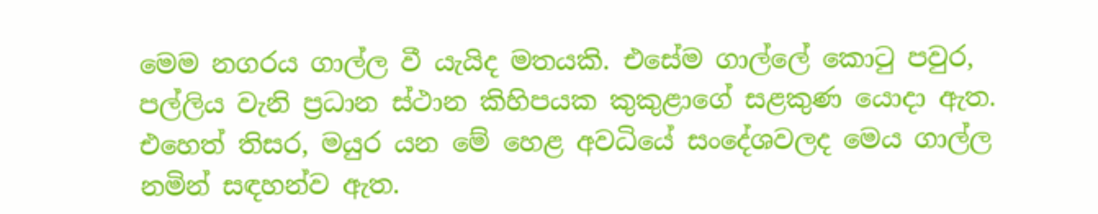මෙම නගරය ගාල්ල වී යැයිද මතයකි. එසේම ගාල්ලේ කොටු පවුර, පල්ලිය වැනි ප්‍රධාන ස්ථාන කිහිපයක කුකුළාගේ සළකුණ ‍යොදා ඇත.  එහෙත් තිසර, මයුර යන මේ හෙළ අවධියේ සංදේශවලද මෙය ගාල්ල නමින් සඳහන්ව ඇත.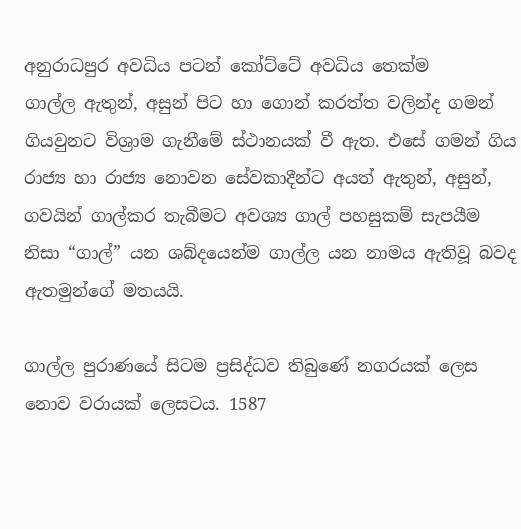අනුරාධපුර අවධිය පටන් කෝට්ටේ අවධිය තෙක්ම ගාල්ල ‍ඇතුන්, අසුන් පිට හා ගොන් කරත්ත වලින්ද ගමන් ගියවුනට විශ්‍රාම ගැනීමේ ස්ථානයක් වී ඇත. එසේ ගමන් ගිය රාජ්‍ය හා රාජ්‍ය නොවන සේවකාදීන්ට අයත් ඇතුන්, අසුන්, ගවයින් ගාල්කර තැබීමට අවශ්‍ය ගාල් පහසුකම් සැපයීම නිසා “ගාල්” යන ශබ්දයෙන්ම ගාල්ල යන නාමය ඇතිවූ බවද ඇතමුන්ගේ මතයයි.

ගාල්ල පුරාණයේ සිටම ප්‍රසිද්ධව තිබුණේ නගරයක් ලෙස නොව වරායක් ලෙසටය. 1587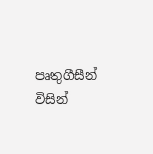පෘතුගීසීන් විසින්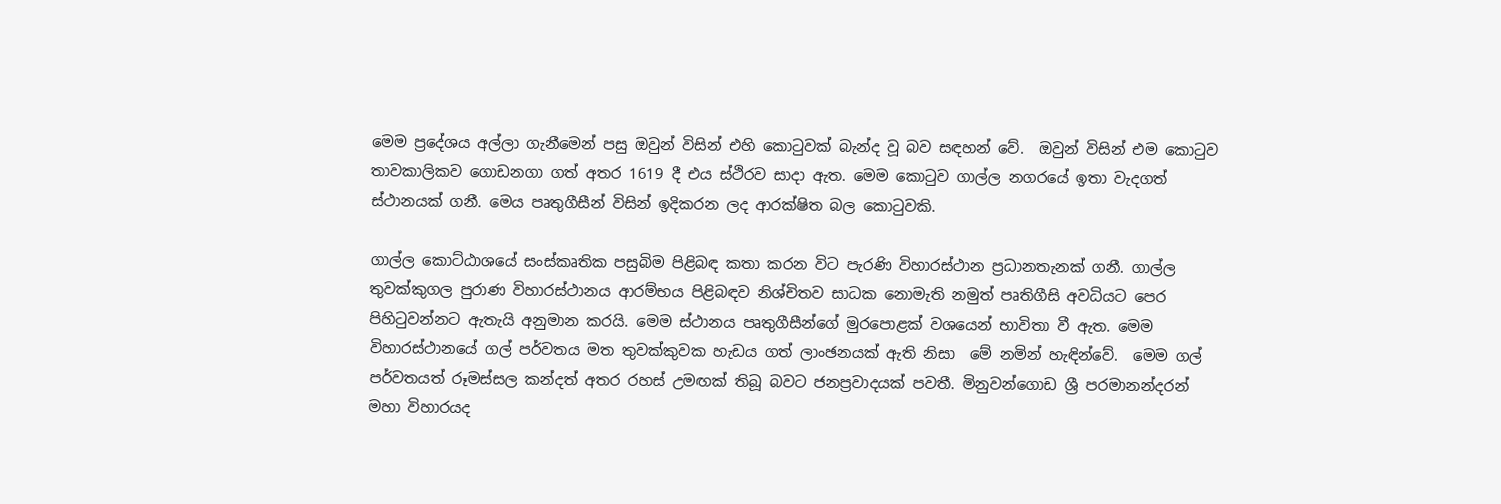මෙම ප්‍රදේශය අල්ලා ගැනීමෙන් පසු ඔවුන් විසින් එහි කොටුවක් බැන්ද වූ බව සඳහන් වේ.  ඔවුන් විසින් එම කොටුව තාවකාලිකව ගොඩනගා ගත් අතර 1619 දී එය ස්ථිරව සාදා ඇත. මෙම කොටුව ගාල්ල නගරයේ ඉතා වැදගත් ස්ථානයක් ගනී. මෙය පෘතුගීසීන් විසින් ඉදිකරන ලද ආරක්ෂිත බල කොටුවකි.

ගාල්ල කොට්ඨාශයේ සංස්කෘතික පසුබිම පිළිබඳ කතා කරන විට පැරණි විහාරස්ථාන ප්‍රධානතැනක් ගනී. ගාල්ල තුවක්කුගල පුරාණ විහාරස්ථානය ආරම්භය පිළිබඳව නිශ්චිතව සාධක නොමැති නමුත් පෘතිගීසි අවධියට පෙර පිහිටුවන්නට ඇතැයි අනුමාන කරයි. මෙම ස්ථානය පෘතුගීසීන්ගේ මුරපොළක් වශයෙන් භාවිතා වී ඇත. මෙම විහාරස්ථානයේ ගල් පර්වතය මත තුවක්කුවක හැඩය ගත් ලාංඡනයක් ඇති නිසා  මේ නමින් හැඳින්වේ.  මෙම ගල් පර්වතයත් රූමස්සල කන්දත් අතර රහස් උමඟක් තිබූ බවට ජනප්‍රවාදයක් පවතී. මිනුවන්ගොඩ ශ්‍රී පරමානන්දරන් මහා විහාරයද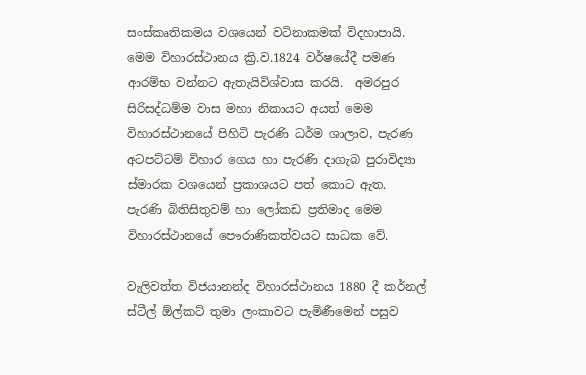සංස්කෘතිකමය වශයෙන් වටිනාකමක් විදහාපායි. මෙම විහාරස්ථානය ක්‍රි.ව.1824 වර්ෂයේදී පමණ ආරම්භ වන්නට ඇතැයිවිශ්වාස කරයි.  අමරපුර සිරිසද්ධම්ම වාස මහා නිකාය‍‍ට අයත් මෙම විහාරස්ථානයේ පිහිටි පැරණි ධර්ම ශාලාව, පැරණ අටපට්ටම් විහාර ගෙය හා පැරණි දාගැබ පුරාවිද්‍යා ස්මාරක වශයෙන් ප්‍රකාශයට පත් කොට ඇත.  පැරණි බිතිසිතුවම් හා ලෝකඩ ප්‍රතිමාද මෙම විහාරස්ථානයේ පෞරාණිකත්වයට සාධක වේ.

වැලිවත්ත විජයානන්ද විහාරස්ථානය 1880 දී කර්නල් ස්ටීල් ඕල්කට් තුමා ලංකාවට පැමිණීමෙන් පසුව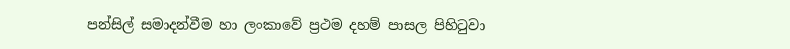පන්සිල් සමාදන්වීම හා ලංකාවේ ප්‍රථම දහම් පාසල පිහිටුවා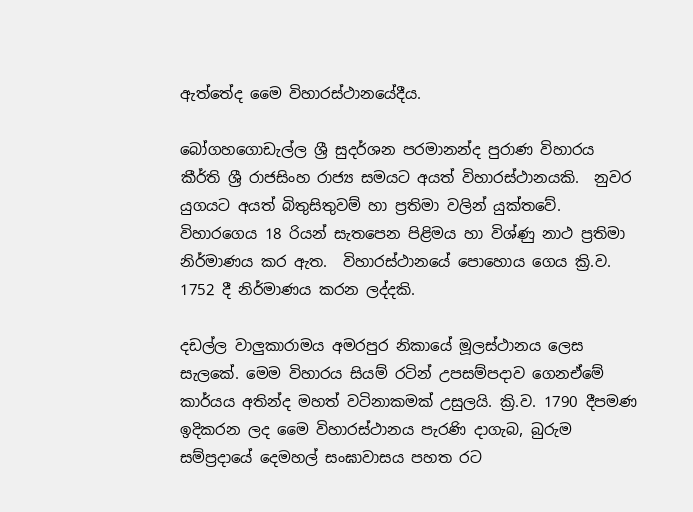ඇත්තේද මෛ විහාරස්ථානයේදීය.

බෝගහගොඩැල්ල ශ්‍රී සුදර්ශන පරමානන්ද පුරාණ විහාරය කීර්ති ශ්‍රී රාජසිංහ රාජ්‍ය සමයට අයත් විහාරස්ථානයකි.  නුවර යුගයට අයත් බිතුසිතුවම් හා ප්‍රතිමා වලින් යුක්තවේ.  විහාරගෙය 18 රියන් සැතපෙන පිළිමය හා විශ්ණු නාථ ප්‍රතිමා නිර්මාණය කර ඇත.  විහාරස්ථානයේ පොහොය ගෙය ක්‍රි.ව. 1752 දී නිර්මාණය කරන ලද්දකි.

දඩල්ල වාලුකාරාමය අමරපුර නිකායේ මූලස්ථානය ලෙස සැලකේ. මෙම විහාරය සියම් රටින් උපසම්පදාව ගෙනඒමේ කාර්යය අතින්ද මහත් වටිනාකමක් උසුලයි. ක්‍රි.ව. 1790 දීපමණ ඉදිකරන ලද මෛ විහාරස්ථානය පැරණි දාගැබ, බුරුම සම්ප්‍රදායේ දෙමහල් සංඝාවාසය පහත රට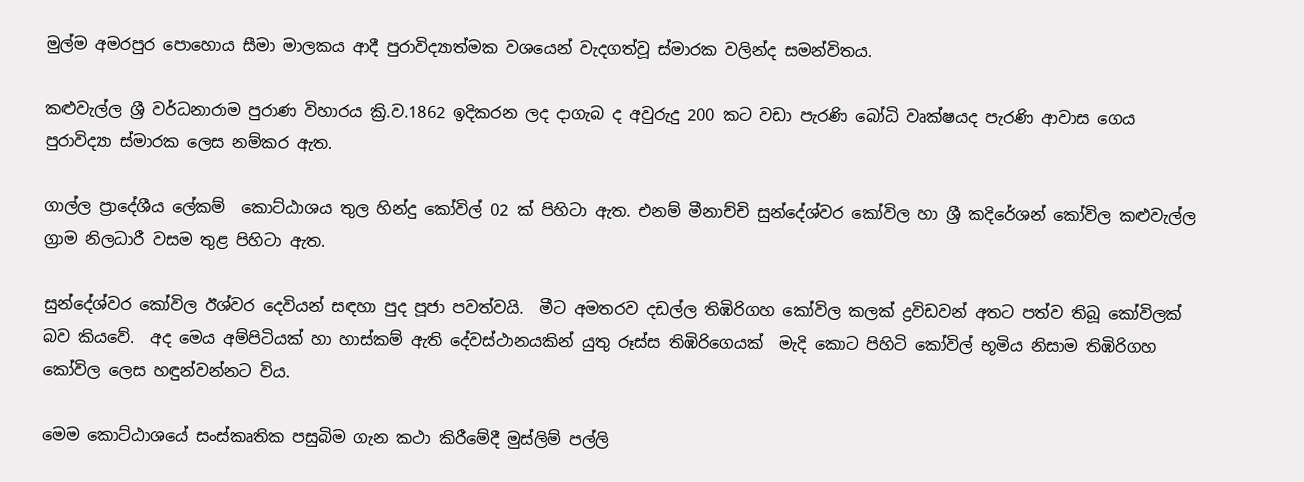මුල්ම අමරපුර පොහොය සීමා මාලකය ආදී පුරාවිද්‍යාත්මක වශයෙන් වැදගත්වූ ස්මාරක වලින්ද සමන්විතය.

කළුවැල්ල ශ්‍රී වර්ධනාරාම පුරාණ විහාරය ක්‍රි.ව.1862 ඉදිකරන ලද දාගැබ ද අවුරුදු 200 කට වඩා පැරණි බෝධි වෘක්ෂයද පැරණි ආවා‍ස ගෙය පුරාවිද්‍යා ස්මාරක ලෙස නම්කර ඇත.

ගාල්ල ප්‍රාදේශීය ලේකම්  කොට්ඨාශය තුල හින්දු කෝවිල් 02 ක් පිහිටා ඇත. එනම් මීනාච්චි සුන්දේශ්වර කෝවිල හා ශ්‍රී කදිරේශන් කෝවිල කළුවැල්ල ග්‍රාම නිලධාරී වසම තුළ පිහිටා ඇත.

සුන්දේශ්වර කෝවිල ඊශ්වර දෙවියන් සඳහා පුද පූජා පවත්වයි.  මීට අමතරව දඩල්ල තිඹිරිගහ කෝවිල කලක් ද්‍රවිඩවන් අතට පත්ව තිබූ කෝවිලක් බව කියවේ.  අද මෙය අම්පිටියක් හා හාස්කම් ඇති දේවස්ථානයකින් යුතු රූස්ස තිඹිරිගෙයක්  මැදි කොට පිහිටි කෝවිල් භූමිය නිසාම තිඹිරිගහ කෝවිල ලෙස හඳුන්වන්නට විය.

මෙම කොට්ඨාශයේ සංස්කෘතික පසුබිම ගැන කථා කිරීමේදී මුස්ලිම් පල්ලි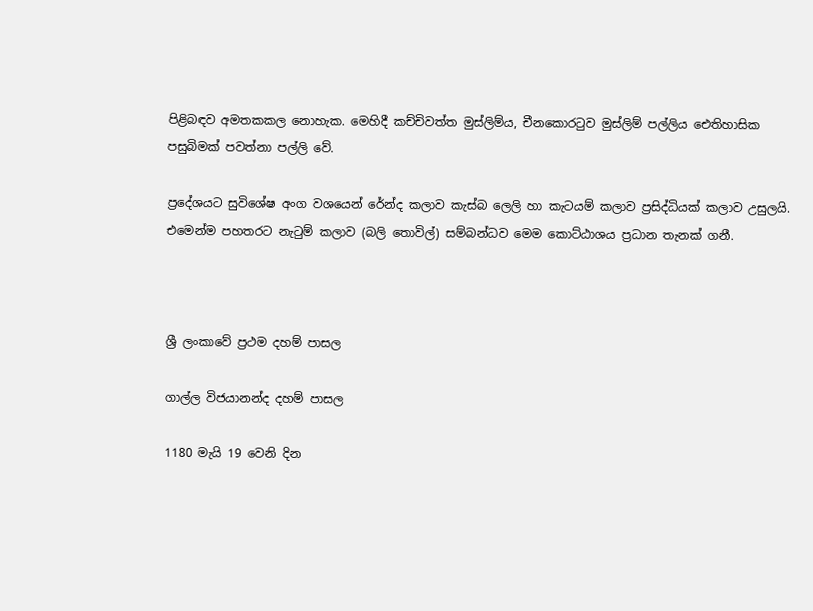පිළිබඳව අමතකකල නොහැක. මෙහිදී කච්චිවත්ත මුස්ලිම්ය, චීනකොරටුව මුස්ලිම් පල්ලිය‍ ‍ඓතිහාසික පසුබිමක් පවත්නා පල්ලි වේ.

ප්‍රදේශයට සුවිශේෂ අංග වශයෙන් රේන්ද කලාව කැස්බ ලෙලි හා කැටයම් කලාව ප්‍රසිද්ධියක් කලාව උසුලයි. එමෙන්ම පහතරට නැටුම් කලාව (බලි තොවිල්) සම්බන්ධව මෙම කොට්ඨාශය ප්‍රධාන තැනක් ගනී.



ශ්‍රී ලංකාවේ ප්‍රථම දහම් පාසල

ගාල්ල විජයානන්ද දහම් පාසල

1180 මැයි 19 වෙනි දින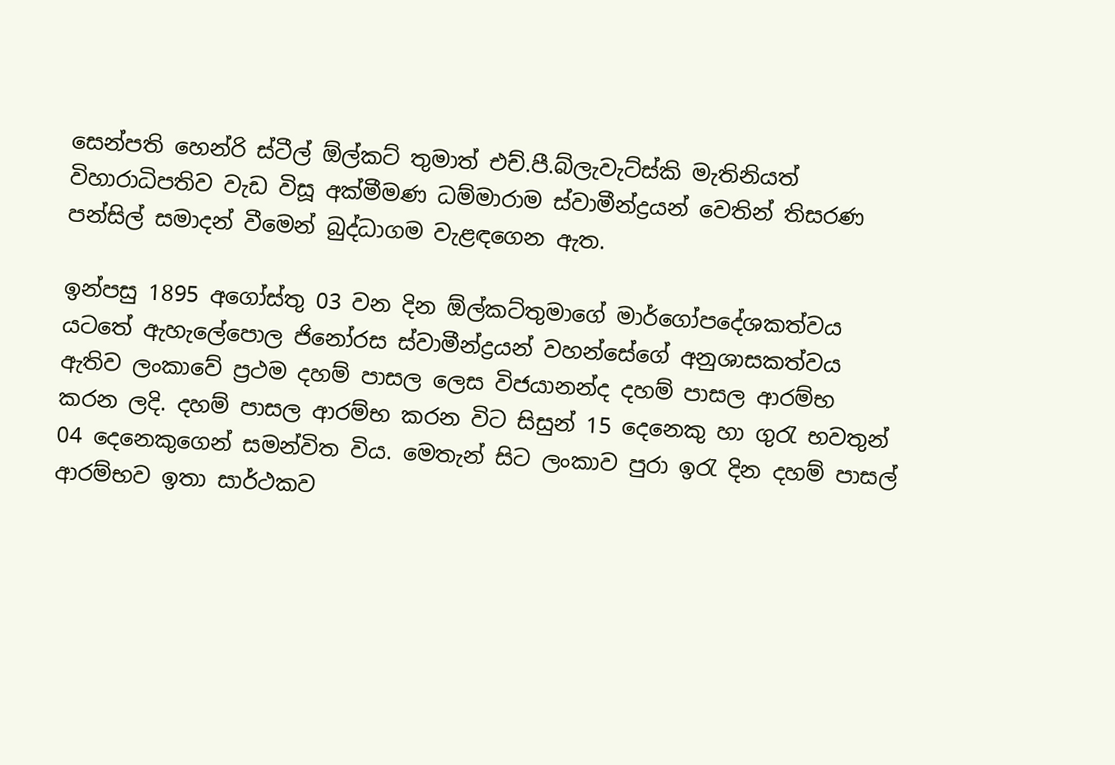සෙන්පති හෙන්රි ස්ටීල් ඕල්කට් තුමාත් එච්.පී.බ්ලැවැට්ස්කි මැතිනියත් විහාරාධිපතිව වැඩ විසූ අක්මීමණ ධම්මාරාම ස්වාමීන්ද්‍රයන් වෙතින් තිසරණ පන්සිල් සමාදන් වීමෙන් බුද්ධාගම වැළඳගෙන ඇත.

ඉන්පසු 1895 අගෝස්තු 03 වන දින ඕල්කට්තුමාගේ මාර්ගෝපදේශකත්වය යටතේ ඇහැලේපොල ජිනෝරස ස්වාමීන්ද්‍රයන් වහන්සේගේ අනුශාසකත්වය ඇතිව ලංකාවේ ප්‍රථම දහම් පාසල ලෙස විජයානන්ද දහම් පාසල ආරම්භ කරන ලදි. දහම් පාසල ආරම්භ කරන විට සිසුන් 15 දෙනෙකු හා ගුර‍ැ භවතුන් 04 දෙනෙකුගෙන් සමන්විත විය. මෙතැන් සිට ලංකාව පුරා ඉර‍ැ දින දහම් පාසල් ආරම්භව ඉතා සාර්ථකව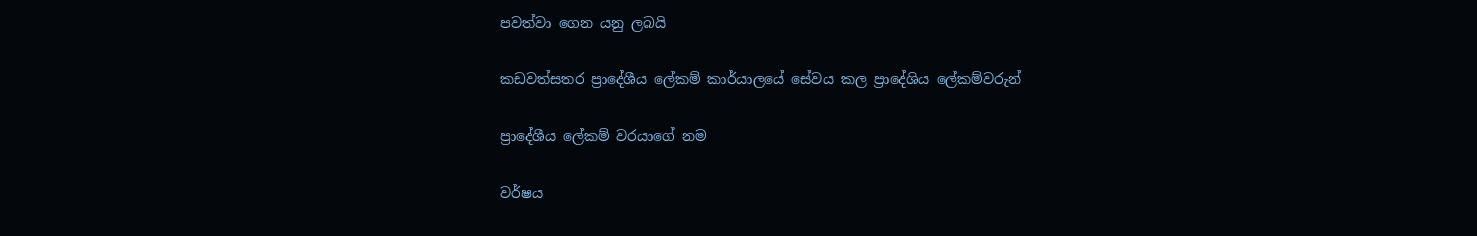පවත්වා ගෙන යනු ලබයි

කඩවත්සතර ප්‍රාදේශීය ලේකම් කාර්යාලයේ සේවය කල ප්‍රාදේශිය ලේකම්වරුන්

ප්‍රාදේශීය ලේකම් වරයාගේ නම

වර්ෂය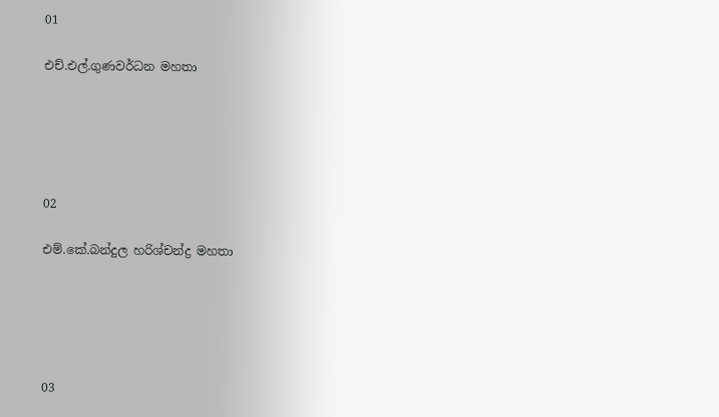01

එච්.එල්.ගුණවර්ධන මහතා





02

එම්.කේ.බන්දුල හරිශ්චන්ද්‍ර මහතා





03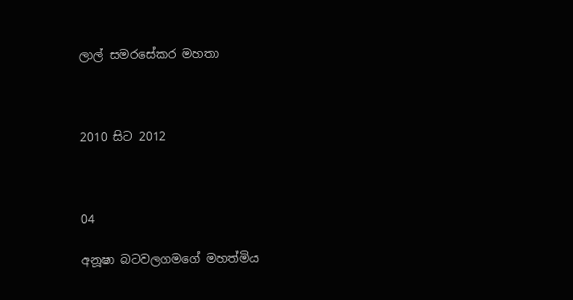ලාල් සමරසේකර මහතා



2010 සිට 2012



04

අනූෂා බටවලගමගේ මහත්මිය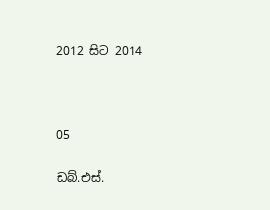2012 සිට 2014



05

ඩබ්.එස්.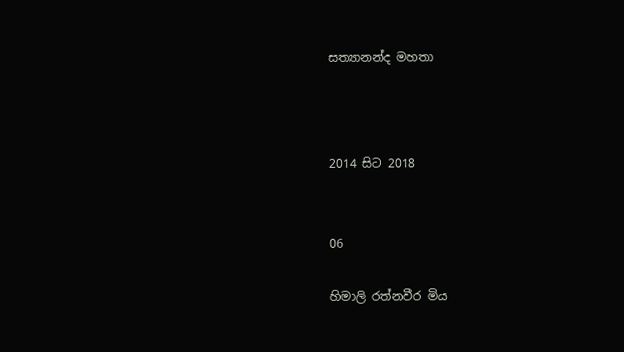සත්‍යානන්ද මහතා



2014 සිට 2018


06

හිමාලි රත්නවීර මිය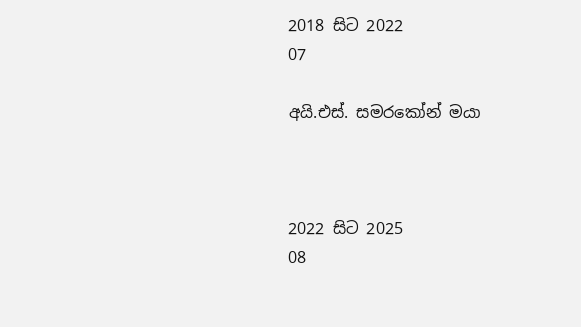2018 සිට 2022
07

අයි.එස්. සමරකෝන් මයා



2022 සිට 2025
08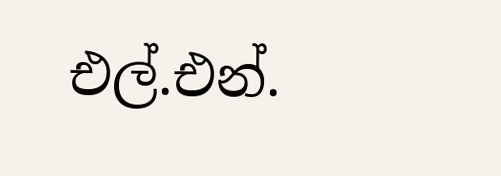එල්.එන්.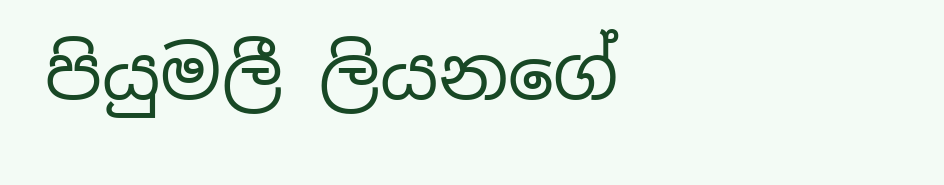පියුමලී ලියනගේ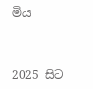මිය



2025 සිට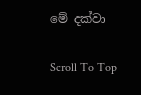මේ දක්වා

Scroll To Top